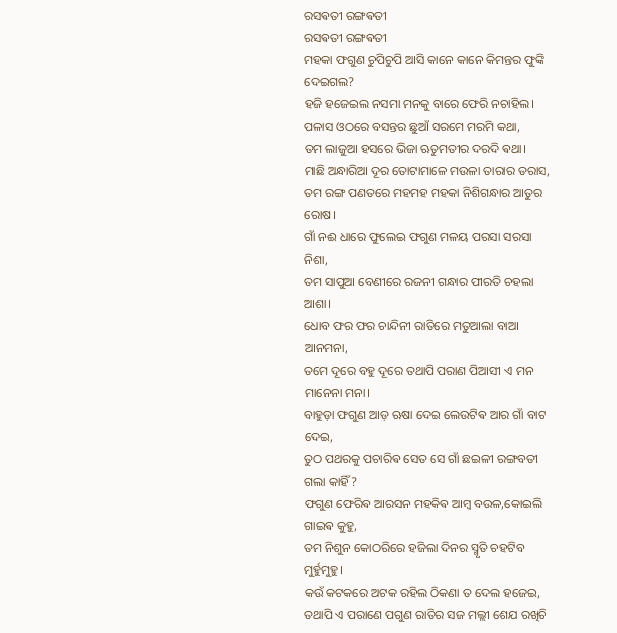ରସଵତୀ ରଙ୍ଗଵତୀ
ରସଵତୀ ରଙ୍ଗଵତୀ
ମହକା ଫଗୁଣ ଚୁପିଚୁପି ଆସି କାନେ କାନେ କିମନ୍ତର ଫୁଙ୍କି ଦେଇଗଲ?
ହଜି ହଜେଇଲ ନସମା ମନକୁ ବାରେ ଫେରି ନଚାହିଲ।
ପଳାସ ଓଠରେ ବସନ୍ତର ଛୁଆଁ ସରମେ ମରମି କଥା,
ତମ ଲାଜୁଆ ହସରେ ଭିଜା ଋତୁମତୀର ଦରଦି ଵଥା।
ମାଛି ଅନ୍ଧାରିଆ ଦୂର ତୋଟାମାଳେ ମଉଳା ତାରାର ତରାସ,
ତମ ରଙ୍ଗ ପଣତରେ ମହମହ ମହକା ନିଶିଗନ୍ଧାର ଆତୁର ରୋଷ।
ଗାଁ ନଈ ଧାରେ ଫୁଲେଇ ଫଗୁଣ ମଳୟ ପରସା ସରସା ନିଶା,
ତମ ସାପୁଆ ବେଣୀରେ ରଜନୀ ଗନ୍ଧାର ପୀରତି ଚହଲା ଆଶା।
ଧୋବ ଫର ଫର ଚାନ୍ଦିନୀ ରାତିରେ ମତୁଆଲା ବାଆ ଆନମନା,
ତମେ ଦୂରେ ବହୁ ଦୂରେ ତଥାପି ପରାଣ ପିଆସୀ ଏ ମନ ମାନେନା ମନା।
ବାହୁଡ଼ା ଫଗୁଣ ଆଡ଼ ଋଷା ଦେଇ ଲେଉଟିଵ ଆର ଗାଁ ବାଟ ଦେଇ,
ତୁଠ ପଥରକୁ ପଚାରିଵ ସେତ ସେ ଗାଁ ଛଇଳୀ ରଙ୍ଗବତୀ ଗଲା କାହିଁ?
ଫଗୁଣ ଫେରିଵ ଆରସନ ମହକିଵ ଆମ୍ବ ବଉଳ,କୋଇଲି ଗାଇଵ କୁହୁ,
ତମ ନିଶୁନ କୋଠରିରେ ହଜିଲା ଦିନର ସ୍ମୃତି ଚହଟିବ ମୁର୍ହୁମୁହୁ।
କଉଁ କଟକରେ ଅଟକ ରହିଲ ଠିକଣା ତ ଦେଲ ହଜେଇ,
ତଥାପି ଏ ପରାଣେ ପଗୁଣ ରାତିର ସଜ ମଲ୍ଲୀ ଶେଯ ରଖିଚି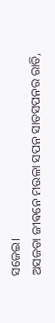ସଜେଇ।
ଅସଜଡା ଜୀଵନେ ମଉଳା ସପନ ସାତସପନର ରାତି,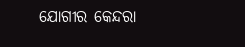ଯୋଗୀର କେନ୍ଦରା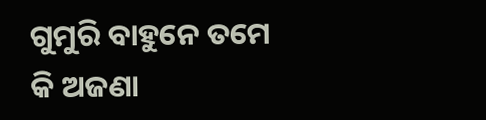ଗୁମୁରି ବାହୁନେ ତମେ କି ଅଜଣା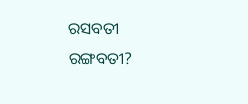ରସବତୀ ରଙ୍ଗବତୀ?